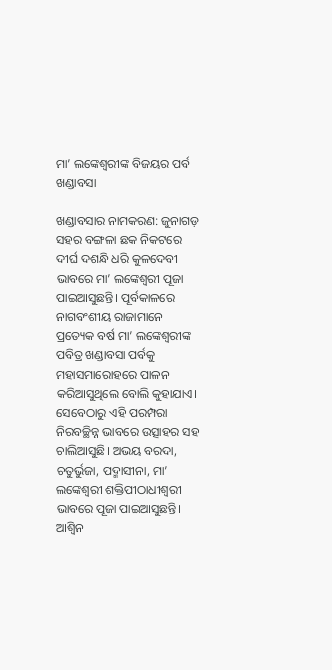ମା’ ଲଙ୍କେଶ୍ୱରୀଙ୍କ ବିଜୟର ପର୍ବ ଖଣ୍ଡାବସା

ଖଣ୍ଡାବସାର ନାମକରଣ: ଜୁନାଗଡ଼ ସହର ବଙ୍ଗଳା ଛକ ନିକଟରେ ଦୀର୍ଘ ଦଶନ୍ଧି ଧରି କୁଳଦେବୀ ଭାବରେ ମା’ ଲଙ୍କେଶ୍ୱରୀ ପୂଜା ପାଇଆସୁଛନ୍ତି। ପୂର୍ବକାଳରେ ନାଗବଂଶୀୟ ରାଜାମାନେ ପ୍ରତ୍ୟେକ ବର୍ଷ ମା’ ଲଙ୍କେଶ୍ୱରୀଙ୍କ ପବିତ୍ର ଖଣ୍ଡାବସା ପର୍ବକୁ ମହାସମାରୋହରେ ପାଳନ କରିଆସୁଥିଲେ ବୋଲି କୁହାଯାଏ। ସେବେଠାରୁ ଏହି ପରମ୍ପରା ନିରବଚ୍ଛିନ୍ନ ଭାବରେ ଉତ୍ସାହର ସହ ଚାଲିଆସୁଛି। ଅଭୟ ବରଦା, ଚତୁର୍ଭୁଜା, ପଦ୍ମାସୀନା, ମା’ ଲଙ୍କେଶ୍ୱରୀ ଶକ୍ତିପୀଠାଧୀଶ୍ୱରୀ ଭାବରେ ପୂଜା ପାଇଆସୁଛନ୍ତି। ଆଶ୍ୱିନ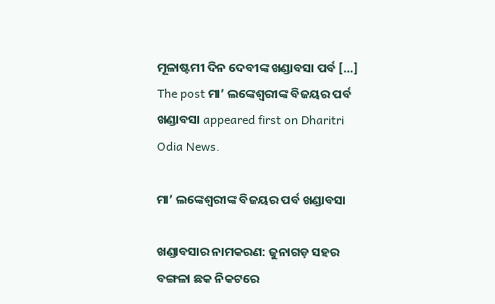ମୂଳାଷ୍ଟମୀ ଦିନ ଦେବୀଙ୍କ ଖଣ୍ଡାବସା ପର୍ବ […] The post ମା’ ଲଙ୍କେଶ୍ୱରୀଙ୍କ ବିଜୟର ପର୍ବ ଖଣ୍ଡାବସା appeared first on Dharitri Odia News.

ମା’ ଲଙ୍କେଶ୍ୱରୀଙ୍କ ବିଜୟର ପର୍ବ ଖଣ୍ଡାବସା

ଖଣ୍ଡାବସାର ନାମକରଣ: ଜୁନାଗଡ଼ ସହର ବଙ୍ଗଳା ଛକ ନିକଟରେ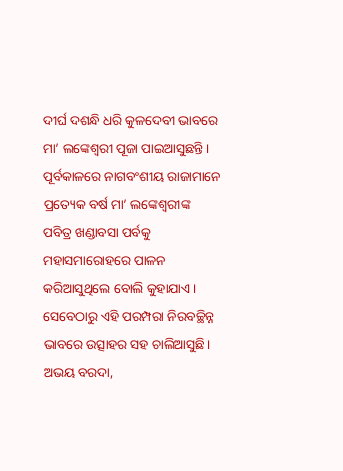ଦୀର୍ଘ ଦଶନ୍ଧି ଧରି କୁଳଦେବୀ ଭାବରେ ମା’ ଲଙ୍କେଶ୍ୱରୀ ପୂଜା ପାଇଆସୁଛନ୍ତି। ପୂର୍ବକାଳରେ ନାଗବଂଶୀୟ ରାଜାମାନେ ପ୍ରତ୍ୟେକ ବର୍ଷ ମା’ ଲଙ୍କେଶ୍ୱରୀଙ୍କ ପବିତ୍ର ଖଣ୍ଡାବସା ପର୍ବକୁ ମହାସମାରୋହରେ ପାଳନ କରିଆସୁଥିଲେ ବୋଲି କୁହାଯାଏ। ସେବେଠାରୁ ଏହି ପରମ୍ପରା ନିରବଚ୍ଛିନ୍ନ ଭାବରେ ଉତ୍ସାହର ସହ ଚାଲିଆସୁଛି। ଅଭୟ ବରଦା,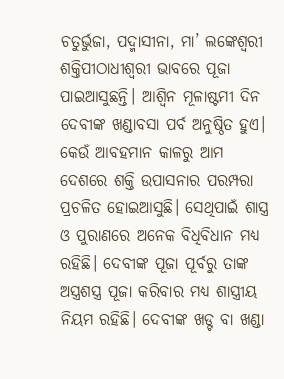ଚତୁର୍ଭୁଜା, ପଦ୍ମାସୀନା, ମା’ ଲଙ୍କେଶ୍ୱରୀ ଶକ୍ତିପୀଠାଧୀଶ୍ୱରୀ ଭାବରେ ପୂଜା ପାଇଆସୁଛନ୍ତି। ଆଶ୍ୱିନ ମୂଳାଷ୍ଟମୀ ଦିନ ଦେବୀଙ୍କ ଖଣ୍ଡାବସା ପର୍ବ ଅନୁଷ୍ଠିତ ହୁଏ। କେଉଁ ଆବହମାନ କାଳରୁ ଆମ ଦେଶରେ ଶକ୍ତି ଉପାସନାର ପରମ୍ପରା ପ୍ରଚଳିତ ହୋଇଆସୁଛି। ସେଥିପାଇଁ ଶାସ୍ତ୍ର ଓ ପୁରାଣରେ ଅନେକ ବିଧିବିଧାନ ମଧ୍ୟ ରହିଛି। ଦେବୀଙ୍କ ପୂଜା ପୂର୍ବରୁ ତାଙ୍କ ଅସ୍ତ୍ରଶସ୍ତ୍ର ପୂଜା କରିବାର ମଧ୍ୟ ଶାସ୍ତ୍ରୀୟ ନିୟମ ରହିଛି। ଦେବୀଙ୍କ ଖଡ୍ଟ ବା ଖଣ୍ଡା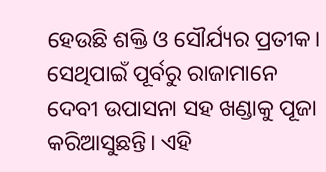ହେଉଛି ଶକ୍ତି ଓ ସୌର୍ଯ୍ୟର ପ୍ରତୀକ। ସେଥିପାଇଁ ପୂର୍ବରୁ ରାଜାମାନେ ଦେବୀ ଉପାସନା ସହ ଖଣ୍ଡାକୁ ପୂଜା କରିଆସୁଛନ୍ତି। ଏହି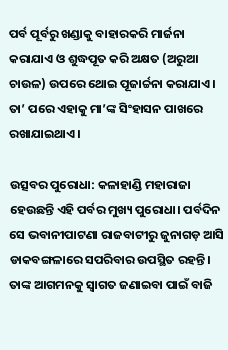ପର୍ବ ପୂର୍ବରୁ ଖଣ୍ଡାକୁ ବାହାରକରି ମାର୍ଜନା କରାଯାଏ ଓ ଶୁଦ୍ଧପୂତ କରି ଅକ୍ଷତ (ଅରୁଆ ଚାଉଳ) ଉପରେ ଥୋଇ ପୂଜାର୍ଚ୍ଚନା କରାଯାଏ। ତା’ ପରେ ଏହାକୁ ମା’ଙ୍କ ସିଂହାସନ ପାଖରେ ରଖାଯାଇଥାଏ।

ଉତ୍ସବର ପୁରୋଧା: କଳାହାଣ୍ଡି ମହାରାଜା ହେଉଛନ୍ତି ଏହି ପର୍ବର ମୁଖ୍ୟ ପୁରୋଧା। ପର୍ବଦିନ ସେ ଭବାନୀପାଟଣା ରାଜବାଟୀରୁ ଜୁନାଗଡ଼ ଆସି ଡାକବଙ୍ଗଳାରେ ସପରିବାର ଉପସ୍ଥିତ ରହନ୍ତି। ତାଙ୍କ ଆଗମନକୁ ସ୍ବାଗତ ଜଣାଇବା ପାଇଁ ବାଜି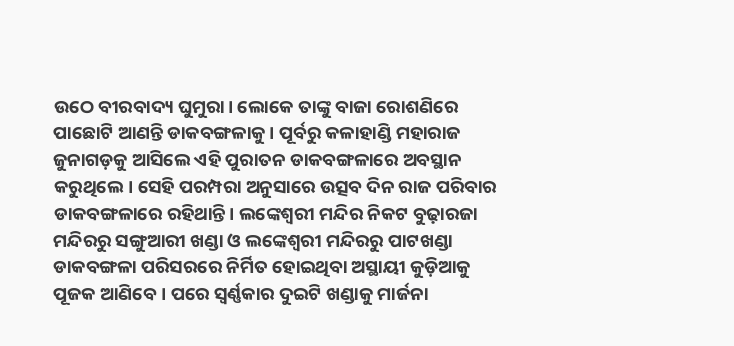ଉଠେ ବୀରବାଦ୍ୟ ଘୁମୁରା। ଲୋକେ ତାଙ୍କୁ ବାଜା ରୋଶଣିରେ ପାଛୋଟି ଆଣନ୍ତି ଡାକବଙ୍ଗଳାକୁ। ପୂର୍ବରୁ କଳାହାଣ୍ଡି ମହାରାଜ ଜୁନାଗଡ଼କୁ ଆସିଲେ ଏହି ପୁରାତନ ଡାକବଙ୍ଗଳାରେ ଅବସ୍ଥାନ କରୁଥିଲେ। ସେହି ପରମ୍ପରା ଅନୁସାରେ ଉତ୍ସବ ଦିନ ରାଜ ପରିବାର ଡାକବଙ୍ଗଳାରେ ରହିଥାନ୍ତି। ଲଙ୍କେଶ୍ୱରୀ ମନ୍ଦିର ନିକଟ ବୁଢ଼ାରଜା ମନ୍ଦିରରୁ ସଙ୍ଗୁଆରୀ ଖଣ୍ଡା ଓ ଲଙ୍କେଶ୍ୱରୀ ମନ୍ଦିରରୁ ପାଟଖଣ୍ଡା ଡାକବଙ୍ଗଳା ପରିସରରେ ନିର୍ମିତ ହୋଇଥିବା ଅସ୍ଥାୟୀ କୁଡ଼ିଆକୁ ପୂଜକ ଆଣିବେ। ପରେ ସ୍ବର୍ଣ୍ଣକାର ଦୁଇଟି ଖଣ୍ଡାକୁ ମାର୍ଜନା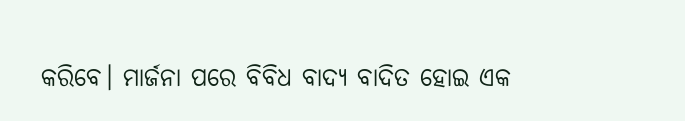କରିବେ। ମାର୍ଜନା ପରେ ବିବିଧ ବାଦ୍ୟ ବାଦିତ ହୋଇ ଏକ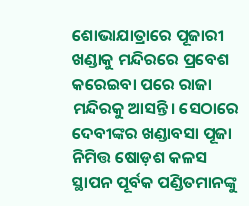ଶୋଭାଯାତ୍ରାରେ ପୂଜାରୀ ଖଣ୍ଡାକୁ ମନ୍ଦିରରେ ପ୍ରବେଶ କରେଇବା ପରେ ରାଜା ମନ୍ଦିରକୁ ଆସନ୍ତି। ସେଠାରେ ଦେବୀଙ୍କର ଖଣ୍ଡାବସା ପୂଜା ନିମିତ୍ତ ଷୋଡ଼ଶ କଳସ ସ୍ଥାପନ ପୂର୍ବକ ପଣ୍ଡିତମାନଙ୍କୁ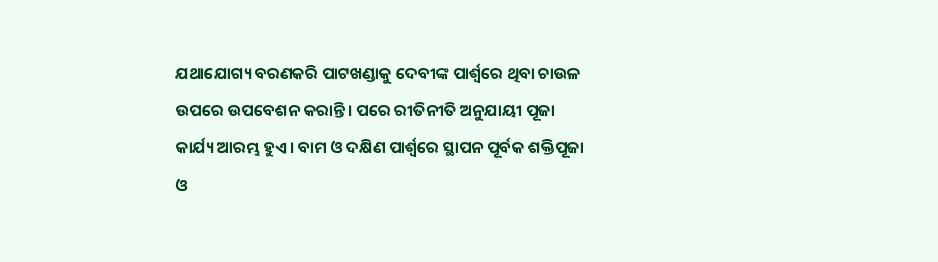ଯଥାଯୋଗ୍ୟ ବରଣକରି ପାଟଖଣ୍ଡାକୁ ଦେବୀଙ୍କ ପାର୍ଶ୍ୱରେ ଥିବା ଚାଉଳ ଉପରେ ଉପବେଶନ କରାନ୍ତି। ପରେ ରୀତିନୀତି ଅନୁଯାୟୀ ପୂଜା କାର୍ଯ୍ୟ ଆରମ୍ଭ ହୁଏ। ବାମ ଓ ଦକ୍ଷିଣ ପାର୍ଶ୍ୱରେ ସ୍ଥାପନ ପୂର୍ବକ ଶକ୍ତିପୂଜା ଓ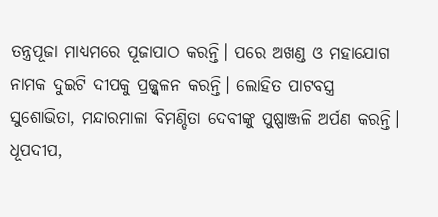ତନ୍ତ୍ରପୂଜା ମାଧ୍ୟମରେ ପୂଜାପାଠ କରନ୍ତି। ପରେ ଅଖଣ୍ଡ ଓ ମହାଯୋଗ ନାମକ ଦୁଇଟି ଦୀପକୁ ପ୍ରଜ୍ଜ୍ୱଳନ କରନ୍ତି। ଲୋହିତ ପାଟବସ୍ତ୍ର ସୁଶୋଭିତା, ମନ୍ଦାରମାଳା ବିମଣ୍ଡିତା ଦେବୀଙ୍କୁ ପୁଷ୍ପାଞ୍ଜଳି ଅର୍ପଣ କରନ୍ତି। ଧୂପଦୀପ,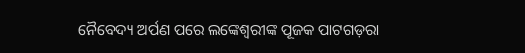ନୈବେଦ୍ୟ ଅର୍ପଣ ପରେ ଲଙ୍କେଶ୍ୱରୀଙ୍କ ପୂଜକ ପାଟଗଡ଼ରା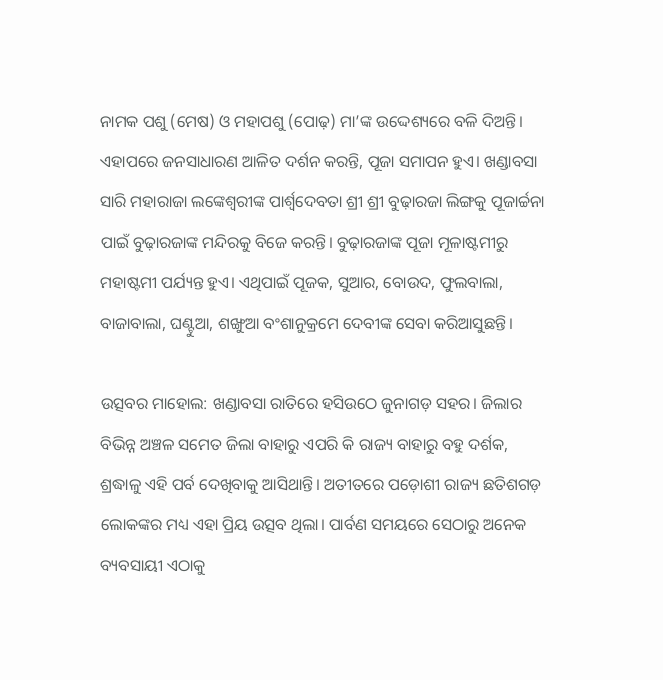ନାମକ ପଶୁ (ମେଷ) ଓ ମହାପଶୁ (ପୋଢ଼) ମା’ଙ୍କ ଉଦ୍ଦେଶ୍ୟରେ ବଳି ଦିଅନ୍ତି। ଏହାପରେ ଜନସାଧାରଣ ଆଳିତ ଦର୍ଶନ କରନ୍ତି, ପୂଜା ସମାପନ ହୁଏ। ଖଣ୍ଡାବସା ସାରି ମହାରାଜା ଲଙ୍କେଶ୍ୱରୀଙ୍କ ପାର୍ଶ୍ୱଦେବତା ଶ୍ରୀ ଶ୍ରୀ ବୁଢ଼ାରଜା ଲିଙ୍ଗକୁ ପୂଜାର୍ଚ୍ଚନା ପାଇଁ ବୁଢ଼ାରଜାଙ୍କ ମନ୍ଦିରକୁ ବିଜେ କରନ୍ତି। ବୁଢ଼ାରଜାଙ୍କ ପୂଜା ମୂଳାଷ୍ଟମୀରୁ ମହାଷ୍ଟମୀ ପର୍ଯ୍ୟନ୍ତ ହୁଏ। ଏଥିପାଇଁ ପୂଜକ, ସୁଆର, ବୋଉଦ, ଫୁଲବାଲା, ବାଜାବାଲା, ଘଣ୍ଟୁଆ, ଶଙ୍ଖୁଆ ବଂଶାନୁକ୍ରମେ ଦେବୀଙ୍କ ସେବା କରିଆସୁଛନ୍ତି।

ଉତ୍ସବର ମାହୋଲ: ଖଣ୍ଡାବସା ରାତିରେ ହସିଉଠେ ଜୁନାଗଡ଼ ସହର। ଜିଲାର ବିଭିନ୍ନ ଅଞ୍ଚଳ ସମେତ ଜିଲା ବାହାରୁ ଏପରି କି ରାଜ୍ୟ ବାହାରୁ ବହୁ ଦର୍ଶକ, ଶ୍ରଦ୍ଧାଳୁ ଏହି ପର୍ବ ଦେଖିବାକୁ ଆସିଥାନ୍ତି। ଅତୀତରେ ପଡ଼ୋଶୀ ରାଜ୍ୟ ଛତିଶଗଡ଼ ଲୋକଙ୍କର ମଧ୍ୟ ଏହା ପ୍ରିୟ ଉତ୍ସବ ଥିଲା। ପାର୍ବଣ ସମୟରେ ସେଠାରୁ ଅନେକ ବ୍ୟବସାୟୀ ଏଠାକୁ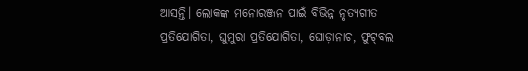ଆସନ୍ତି। ଲୋକଙ୍କ ମନୋରଞ୍ଜନ ପାଇଁ ବିଭିନ୍ନ ନୃତ୍ୟଗୀତ ପ୍ରତିଯୋଗିତା, ଘୁମୁରା ପ୍ରତିଯୋଗିତା, ଘୋଡ଼ାନାଚ, ଫୁଟ୍‌ବଲ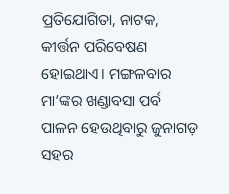ପ୍ରତିଯୋଗିତା, ନାଟକ, କୀର୍ତ୍ତନ ପରିବେଷଣ ହୋଇଥାଏ। ମଙ୍ଗଳବାର ମା’ଙ୍କର ଖଣ୍ଡାବସା ପର୍ବ ପାଳନ ହେଉଥିବାରୁ ଜୁନାଗଡ଼ ସହର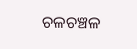ଚଳଚଞ୍ଚଳ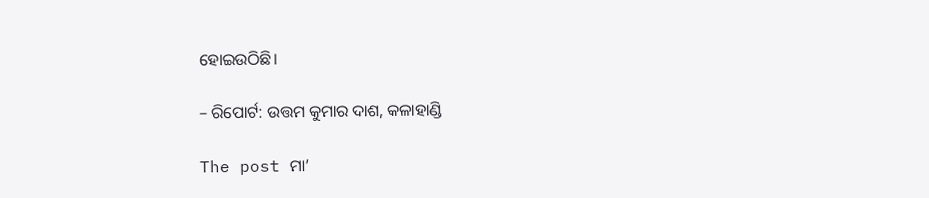ହୋଇଉଠିଛି।

– ରିପୋର୍ଟ: ଉତ୍ତମ କୁମାର ଦାଶ, କଳାହାଣ୍ଡି

The post ମା’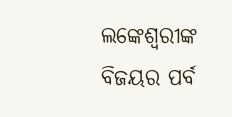ଲଙ୍କେଶ୍ୱରୀଙ୍କ ବିଜୟର ପର୍ବ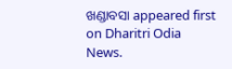ଖଣ୍ଡାବସା appeared first on Dharitri Odia News.